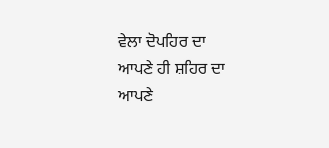ਵੇਲਾ ਦੋਪਹਿਰ ਦਾ
ਆਪਣੇ ਹੀ ਸ਼ਹਿਰ ਦਾ
ਆਪਣੇ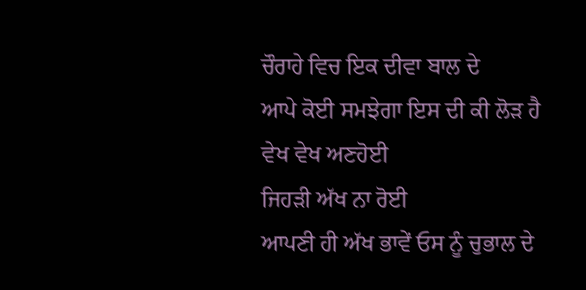ਚੌਰਾਹੇ ਵਿਚ ਇਕ ਦੀਵਾ ਬਾਲ ਦੇ
ਆਪੇ ਕੋਈ ਸਮਝੇਗਾ ਇਸ ਦੀ ਕੀ ਲੋੜ ਹੈ
ਵੇਖ ਵੇਖ ਅਣਹੋਈ
ਜਿਹੜੀ ਅੱਖ ਨਾ ਰੋਈ
ਆਪਣੀ ਹੀ ਅੱਖ ਭਾਵੇਂ ਓਸ ਨੂੰ ਚੁਭਾਲ ਦੇ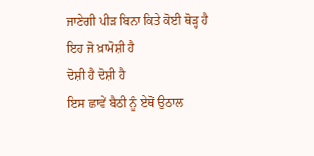ਜਾਣੇਗੀ ਪੀੜ ਬਿਨਾ ਕਿਤੇ ਕੋਈ ਥੋੜ੍ਹ ਹੈ
ਇਹ ਜੋ ਖ਼ਾਮੋਸ਼ੀ ਹੈ
ਦੋਸ਼ੀ ਹੈ ਦੋਸ਼ੀ ਹੈ
ਇਸ ਛਾਵੇਂ ਬੈਠੀ ਨੂੰ ਏਥੋਂ ਉਠਾਲ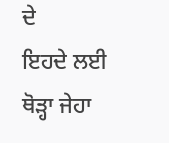ਦੇ
ਇਹਦੇ ਲਈ ਥੋੜ੍ਹਾ ਜੇਹਾ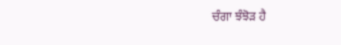ਚੰਗਾ ਝੰਝੋੜ ਹੈ